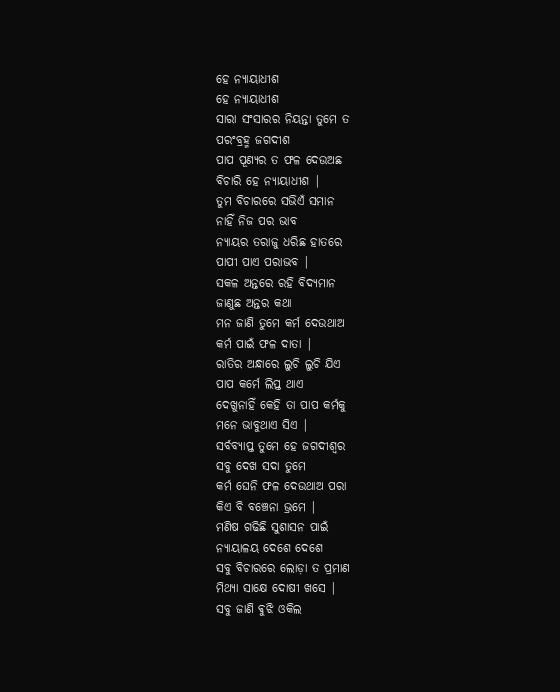ହେ ନ୍ୟାୟାଧୀଶ
ହେ ନ୍ୟାୟାଧୀଶ
ସାରା ସଂସାରର ନିୟନ୍ତା ତୁମେ ତ
ପରଂବ୍ରହ୍ମ ଜଗଦୀଶ
ପାପ ପୂଣ୍ୟର ତ ଫଳ ଦେଉଅଛ
ବିଚାରି ହେ ନ୍ୟାୟାଧୀଶ |
ତୁମ ବିଚାରରେ ସଭିଏଁ ସମାନ
ନାହିଁ ନିଜ ପର ଭାବ
ନ୍ୟାୟର ତରାଜୁ ଧରିଛ ହାତରେ
ପାପୀ ପାଏ ପରାଭବ |
ସକଳ ଅନ୍ତରେ ରହି ବିଦ୍ୟମାନ
ଜାଣୁଛ ଅନ୍ତର କଥା
ମନ ଜାଣି ତୁମେ କର୍ମ ଦେଉଥାଅ
କର୍ମ ପାଇଁ ଫଳ ଦାତା |
ରାତିର ଅନ୍ଧାରେ ଲୁଚି ଲୁଚି ଯିଏ
ପାପ କର୍ମେ ଲିପ୍ତ ଥାଏ
ଦେଖୁନାହିଁ କେହି ତା ପାପ କର୍ମକୁ
ମନେ ଭାବୁଥାଏ ସିଏ |
ସର୍ବବ୍ୟାପ୍ତ ତୁମେ ହେ ଜଗଦୀଶ୍ଵର
ସବୁ ଦେଖ ସଦା ତୁମେ
କର୍ମ ଘେନି ଫଳ ଦେଉଥାଅ ପରା
କିଏ ବି ବଞ୍ଚେନା ଭ୍ରମେ |
ମଣିଷ ଗଢିଛି ସୁଶାସନ ପାଇଁ
ନ୍ୟାୟାଳୟ ଦେଶେ ଦେଶେ
ସବୁ ବିଚାରରେ ଲୋଡ଼ା ତ ପ୍ରମାଣ
ମିଥ୍ୟା ସାକ୍ଷେ ଦୋଷୀ ଖସେ |
ସବୁ ଜାଣି ଵୁଝି ଓକିଲ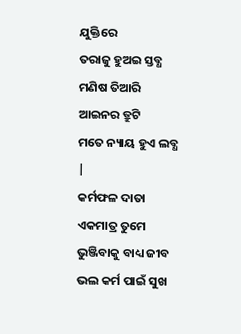ଯୁକ୍ତିରେ
ତରାଜୁ ହୁଅଇ ସ୍ତବ୍ଧ
ମଣିଷ ତିଆରି ଆଇନର ତ୍ରୁଟି
ମତେ ନ୍ୟାୟ ହୁଏ ଲବ୍ଧ |
କର୍ମଫଳ ଦାତା ଏକମାତ୍ର ତୁମେ
ଭୁଞ୍ଜିବାକୁ ବାଧ୍ୟ ଜୀବ
ଭଲ କର୍ମ ପାଇଁ ସୁଖ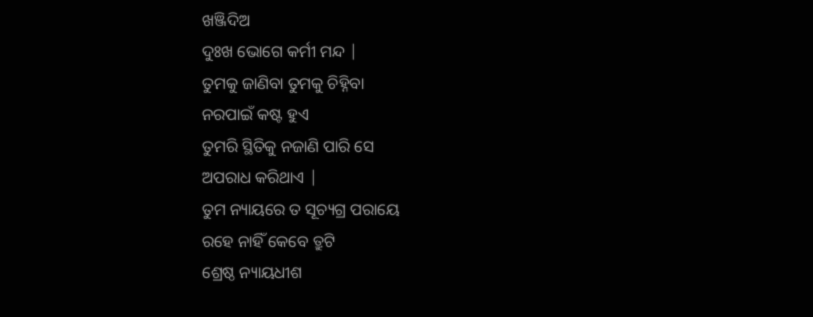ଖଞ୍ଜିଦିଅ
ଦୁଃଖ ଭୋଗେ କର୍ମୀ ମନ୍ଦ |
ତୁମକୁ ଜାଣିବା ତୁମକୁ ଚିହ୍ନିବା
ନରପାଇଁ କଷ୍ଟ ହୁଏ
ତୁମରି ସ୍ଥିତିକୁ ନଜାଣି ପାରି ସେ
ଅପରାଧ କରିଥାଏ |
ତୁମ ନ୍ୟାୟରେ ତ ସୂଚ୍ୟଗ୍ର ପରାୟେ
ରହେ ନାହିଁ କେବେ ତ୍ରୁଟି
ଶ୍ରେଷ୍ଠ ନ୍ୟାୟଧୀଶ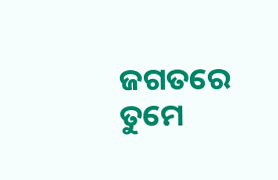ଜଗତରେ ତୁମେ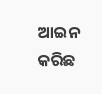ଆଇନ କରିଛ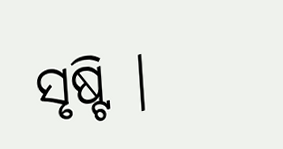ସୃଷ୍ଟି |